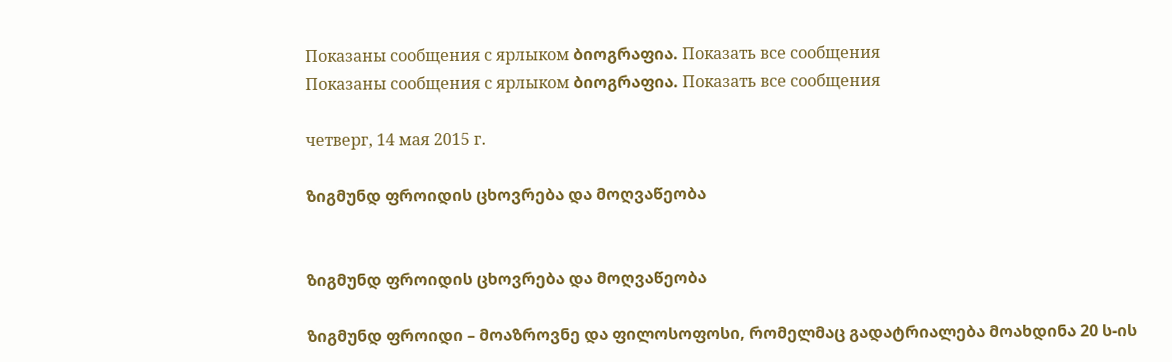Показаны сообщения с ярлыком ბიოგრაფია. Показать все сообщения
Показаны сообщения с ярлыком ბიოგრაფია. Показать все сообщения

четверг, 14 мая 2015 г.

ზიგმუნდ ფროიდის ცხოვრება და მოღვაწეობა


ზიგმუნდ ფროიდის ცხოვრება და მოღვაწეობა

ზიგმუნდ ფროიდი – მოაზროვნე და ფილოსოფოსი, რომელმაც გადატრიალება მოახდინა 20 ს-ის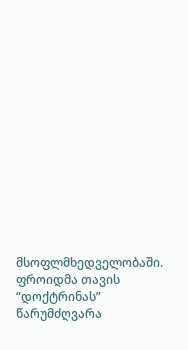მსოფლმხედველობაში. ფროიდმა თავის “დოქტრინას” წარუმძღვარა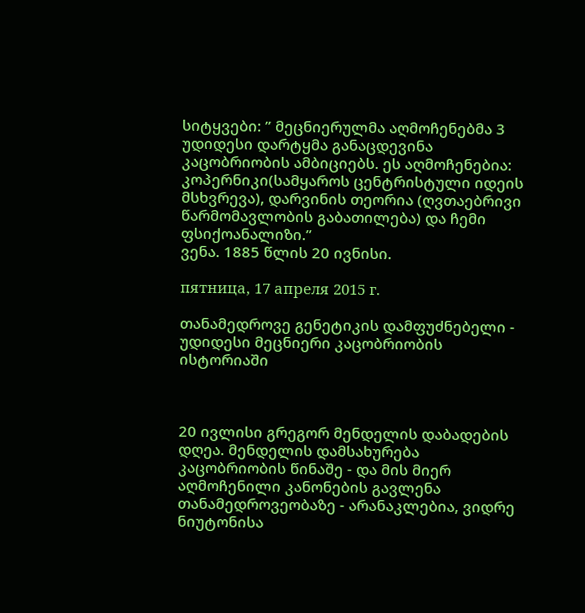სიტყვები: ” მეცნიერულმა აღმოჩენებმა 3 უდიდესი დარტყმა განაცდევინა კაცობრიობის ამბიციებს. ეს აღმოჩენებია: კოპერნიკი(სამყაროს ცენტრისტული იდეის მსხვრევა), დარვინის თეორია (ღვთაებრივი წარმომავლობის გაბათილება) და ჩემი ფსიქოანალიზი.”
ვენა. 1885 წლის 20 ივნისი.

пятница, 17 апреля 2015 г.

თანამედროვე გენეტიკის დამფუძნებელი - უდიდესი მეცნიერი კაცობრიობის ისტორიაში



20 ივლისი გრეგორ მენდელის დაბადების დღეა. მენდელის დამსახურება კაცობრიობის წინაშე - და მის მიერ აღმოჩენილი კანონების გავლენა თანამედროვეობაზე - არანაკლებია, ვიდრე ნიუტონისა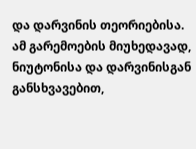და დარვინის თეორიებისა. ამ გარემოების მიუხედავად, ნიუტონისა და დარვინისგან განსხვავებით,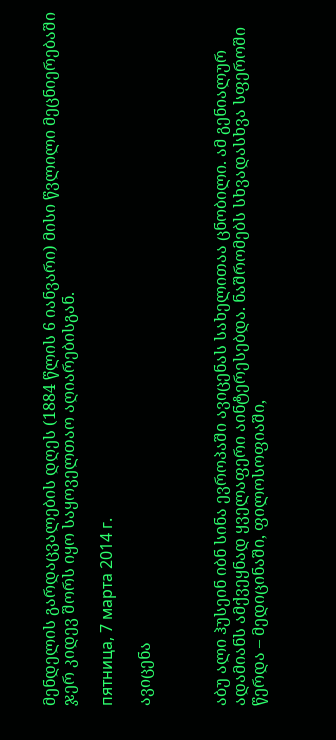მენდელის გარდაცვალების დღეს (1884 წლის 6 იანვარი) მისი წვლილი მეცნიერებაში ჯერ კიდევ შორს იყო საყოველთაო აღიარებისგან.

пятница, 7 марта 2014 г.

ავიცენა



აბუ ალი ჰუსეინ იბნ სინა ევროპაში ავიცენას სახელითაა ცნობილი. ამ გენიალურ ადამიანს ამქვეყნად ყველაფერი აინტერესებდა. ნაშრომებს სხვადასხვა სფეროში წერდა – მედიცინაში, ფილოსოფიაში,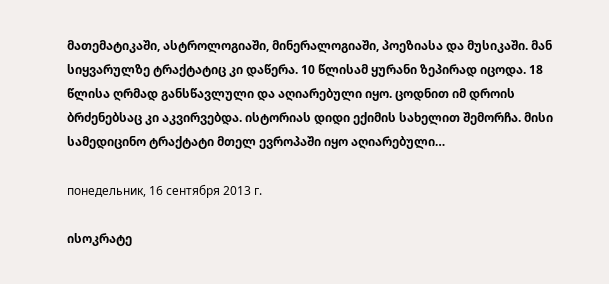მათემატიკაში, ასტროლოგიაში, მინერალოგიაში, პოეზიასა და მუსიკაში. მან სიყვარულზე ტრაქტატიც კი დაწერა. 10 წლისამ ყურანი ზეპირად იცოდა. 18 წლისა ღრმად განსწავლული და აღიარებული იყო. ცოდნით იმ დროის ბრძენებსაც კი აკვირვებდა. ისტორიას დიდი ექიმის სახელით შემორჩა. მისი სამედიცინო ტრაქტატი მთელ ევროპაში იყო აღიარებული…

понедельник, 16 сентября 2013 г.

ისოკრატე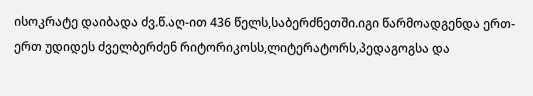ისოკრატე დაიბადა ძვ.წ.აღ-ით 436 წელს,საბერძნეთში.იგი წარმოადგენდა ერთ-ერთ უდიდეს ძველბერძენ რიტორიკოსს,ლიტერატორს,პედაგოგსა და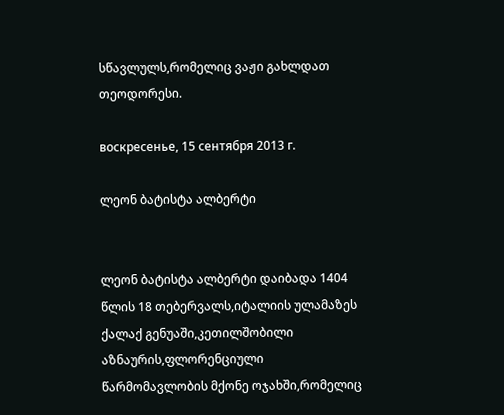სწავლულს,რომელიც ვაჟი გახლდათ თეოდორესი.

воскресенье, 15 сентября 2013 г.

ლეონ ბატისტა ალბერტი


ლეონ ბატისტა ალბერტი დაიბადა 1404 წლის 18 თებერვალს,იტალიის ულამაზეს ქალაქ გენუაში,კეთილშობილი აზნაურის,ფლორენციული წარმომავლობის მქონე ოჯახში,რომელიც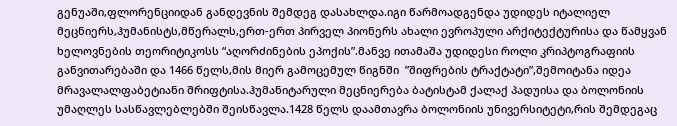გენუაში,ფლორენციიდან განდევნის შემდეგ დასახლდა.იგი წარმოადგენდა უდიდეს იტალიელ მეცნიერს,ჰუმანისტს,მწერალს,ერთ-ერთ პირველ პიონერს ახალი ევროპული არქიტექტურისა და წამყვან ხელოვნების თეორიტიკოსს “აღორძინების ეპოქის”.მანვე ითამაშა უდიდესი როლი კრიპტოგრაფიის განვითარებაში და 1466 წელს,მის მიერ გამოცემულ წიგნში  ”შიფრების ტრაქტატი”,შემოიტანა იდეა მრავალალფაბეტიანი შრიფტისა.ჰუმანიტარული მეცნიერება ბატისტამ ქალაქ პადუისა და ბოლონიის უმაღლეს სასწავლებლებში შეისწავლა.1428 წელს დაამთავრა ბოლონიის უნივერსიტეტი,რის შემდეგაც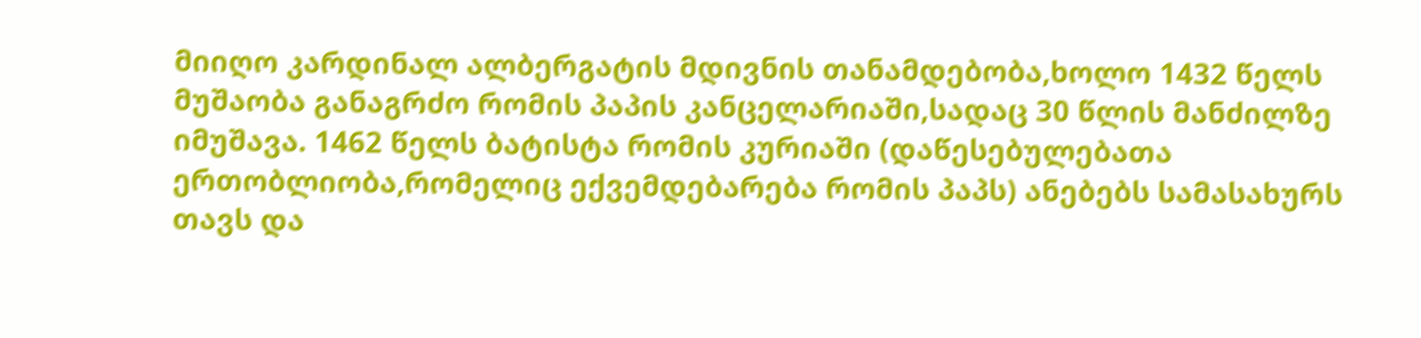მიიღო კარდინალ ალბერგატის მდივნის თანამდებობა,ხოლო 1432 წელს მუშაობა განაგრძო რომის პაპის კანცელარიაში,სადაც 30 წლის მანძილზე იმუშავა. 1462 წელს ბატისტა რომის კურიაში (დაწესებულებათა ერთობლიობა,რომელიც ექვემდებარება რომის პაპს) ანებებს სამასახურს თავს და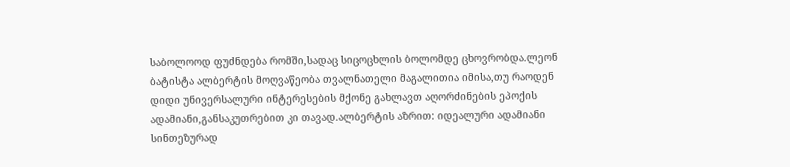საბოლოოდ ფუძნდება რომში,სადაც სიცოცხლის ბოლომდე ცხოვრობდა.ლეონ ბატისტა ალბერტის მოღვაწეობა თვალნათელი მაგალითია იმისა,თუ რაოდენ დიდი უნივერსალური ინტერესების მქონე გახლავთ აღორძინების ეპოქის ადამიანი,განსაკუთრებით კი თავად.ალბერტის აზრით: იდეალური ადამიანი სინთეზურად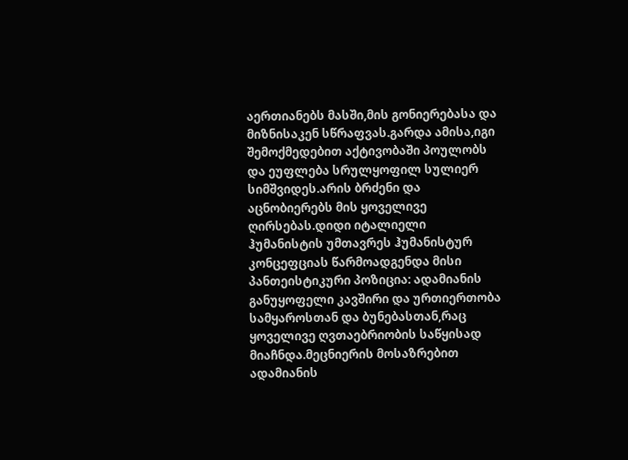აერთიანებს მასში,მის გონიერებასა და მიზნისაკენ სწრაფვას.გარდა ამისა,იგი შემოქმედებით აქტივობაში პოულობს და ეუფლება სრულყოფილ სულიერ სიმშვიდეს.არის ბრძენი და აცნობიერებს მის ყოველივე ღირსებას.დიდი იტალიელი ჰუმანისტის უმთავრეს ჰუმანისტურ კონცეფციას წარმოადგენდა მისი პანთეისტიკური პოზიცია: ადამიანის განუყოფელი კავშირი და ურთიერთობა სამყაროსთან და ბუნებასთან,რაც ყოველივე ღვთაებრიობის საწყისად მიაჩნდა.მეცნიერის მოსაზრებით ადამიანის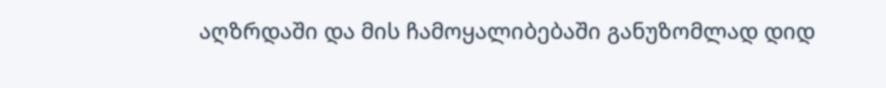აღზრდაში და მის ჩამოყალიბებაში განუზომლად დიდ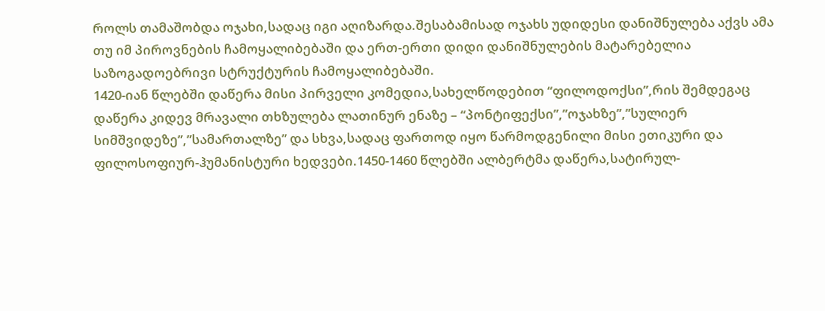როლს თამაშობდა ოჯახი,სადაც იგი აღიზარდა.შესაბამისად ოჯახს უდიდესი დანიშნულება აქვს ამა თუ იმ პიროვნების ჩამოყალიბებაში და ერთ-ერთი დიდი დანიშნულების მატარებელია საზოგადოებრივი სტრუქტურის ჩამოყალიბებაში.
1420-იან წლებში დაწერა მისი პირველი კომედია,სახელწოდებით “ფილოდოქსი”,რის შემდეგაც დაწერა კიდევ მრავალი თხზულება ლათინურ ენაზე – “პონტიფექსი”,”ოჯახზე”,”სულიერ სიმშვიდეზე”,”სამართალზე” და სხვა,სადაც ფართოდ იყო წარმოდგენილი მისი ეთიკური და ფილოსოფიურ-ჰუმანისტური ხედვები.1450-1460 წლებში ალბერტმა დაწერა,სატირულ-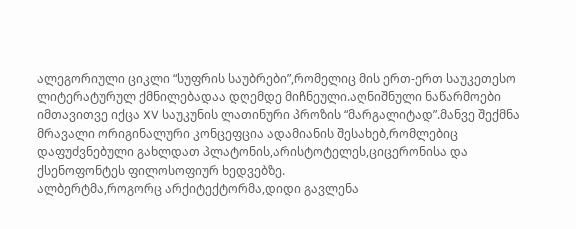ალეგორიული ციკლი “სუფრის საუბრები”,რომელიც მის ერთ-ერთ საუკეთესო ლიტერატურულ ქმნილებადაა დღემდე მიჩნეული.აღნიშნული ნაწარმოები იმთავითვე იქცა XV საუკუნის ლათინური პროზის “მარგალიტად”.მანვე შექმნა მრავალი ორიგინალური კონცეფცია ადამიანის შესახებ,რომლებიც დაფუძვნებული გახლდათ პლატონის,არისტოტელეს,ციცერონისა და ქსენოფონტეს ფილოსოფიურ ხედვებზე.
ალბერტმა,როგორც არქიტექტორმა,დიდი გავლენა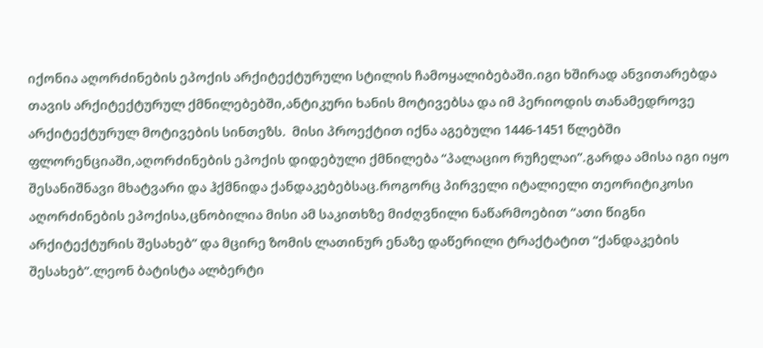იქონია აღორძინების ეპოქის არქიტექტურული სტილის ჩამოყალიბებაში.იგი ხშირად ანვითარებდა თავის არქიტექტურულ ქმნილებებში,ანტიკური ხანის მოტივებსა და იმ პერიოდის თანამედროვე არქიტექტურულ მოტივების სინთეზს.  მისი პროექტით იქნა აგებული 1446-1451 წლებში ფლორენციაში,აღორძინების ეპოქის დიდებული ქმნილება “პალაციო რუჩელაი”.გარდა ამისა იგი იყო შესანიშნავი მხატვარი და ჰქმნიდა ქანდაკებებსაც.როგორც პირველი იტალიელი თეორიტიკოსი აღორძინების ეპოქისა,ცნობილია მისი ამ საკითხზე მიძღვნილი ნაწარმოებით “ათი წიგნი არქიტექტურის შესახებ” და მცირე ზომის ლათინურ ენაზე დაწერილი ტრაქტატით “ქანდაკების შესახებ”.ლეონ ბატისტა ალბერტი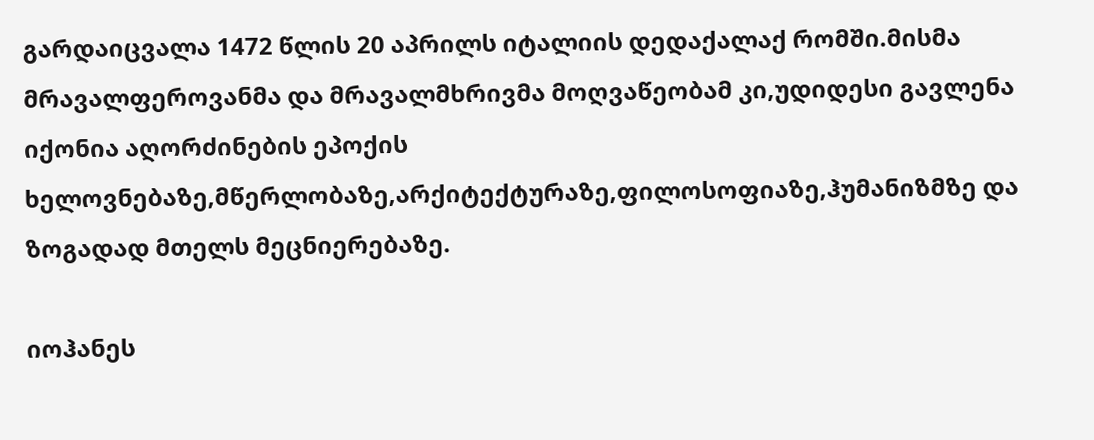გარდაიცვალა 1472 წლის 20 აპრილს იტალიის დედაქალაქ რომში.მისმა მრავალფეროვანმა და მრავალმხრივმა მოღვაწეობამ კი,უდიდესი გავლენა იქონია აღორძინების ეპოქის ხელოვნებაზე,მწერლობაზე,არქიტექტურაზე,ფილოსოფიაზე,ჰუმანიზმზე და ზოგადად მთელს მეცნიერებაზე.

იოჰანეს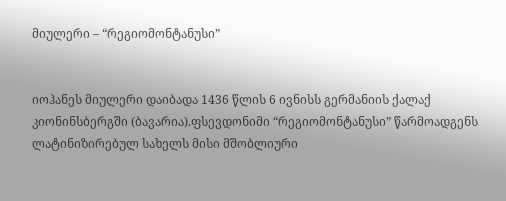მიულერი – “რეგიომონტანუსი”


იოჰანეს მიულერი დაიბადა 1436 წლის 6 ივნისს გერმანიის ქალაქ კიონინსბერგში (ბავარია).ფსევდონიმი “რეგიომონტანუსი” წარმოადგენს ლატინიზირებულ სახელს მისი მშობლიური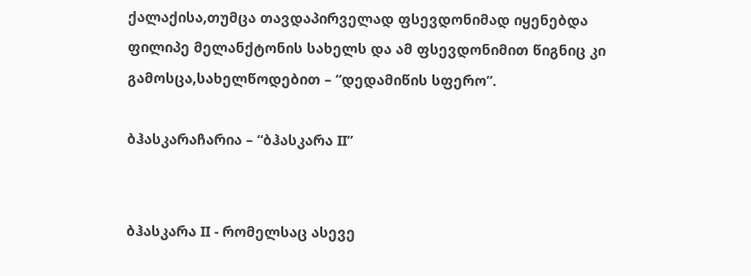ქალაქისა,თუმცა თავდაპირველად ფსევდონიმად იყენებდა ფილიპე მელანქტონის სახელს და ამ ფსევდონიმით წიგნიც კი გამოსცა,სახელწოდებით – “დედამიწის სფერო”.

ბჰასკარაჩარია – “ბჰასკარა II”


ბჰასკარა II - რომელსაც ასევე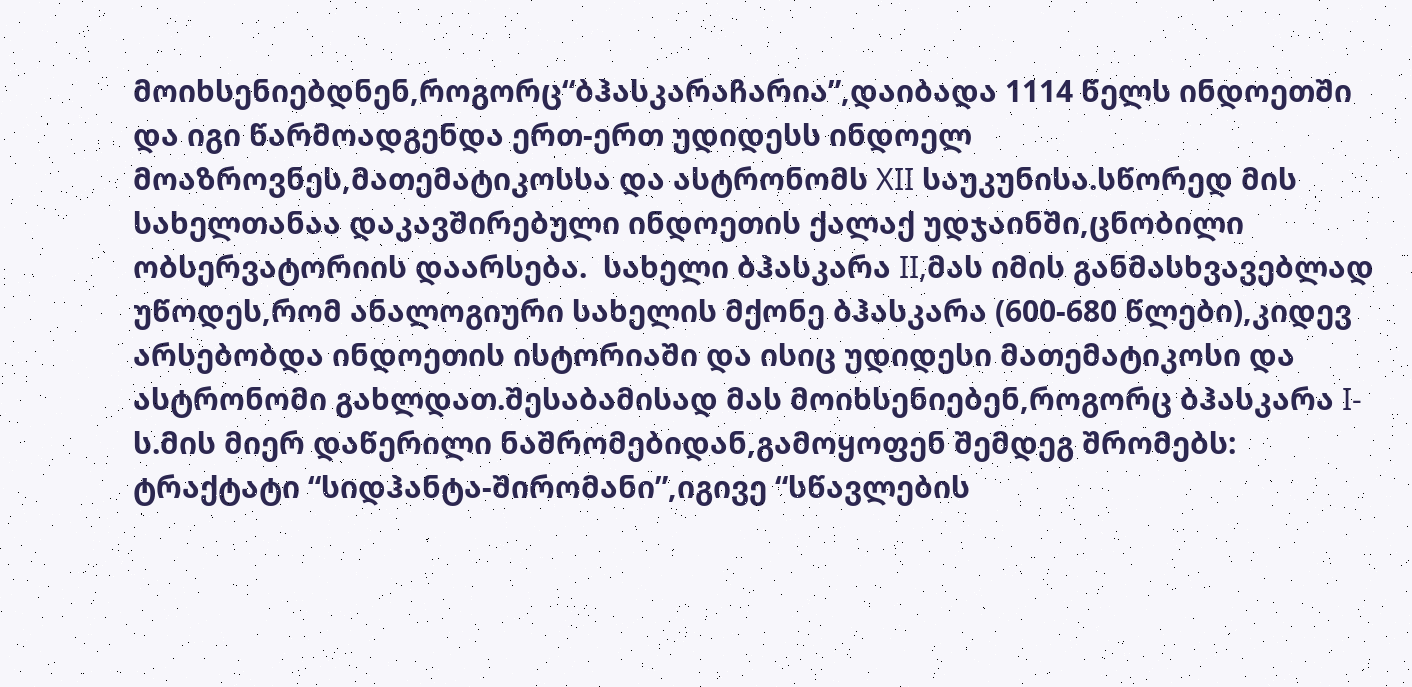მოიხსენიებდნენ,როგორც“ბჰასკარაჩარია”,დაიბადა 1114 წელს ინდოეთში და იგი წარმოადგენდა ერთ-ერთ უდიდესს ინდოელ მოაზროვნეს,მათემატიკოსსა და ასტრონომს XII საუკუნისა.სწორედ მის სახელთანაა დაკავშირებული ინდოეთის ქალაქ უდჯაინში,ცნობილი ობსერვატორიის დაარსება.  სახელი ბჰასკარა II,მას იმის განმასხვავებლად უწოდეს,რომ ანალოგიური სახელის მქონე ბჰასკარა (600-680 წლები),კიდევ არსებობდა ინდოეთის ისტორიაში და ისიც უდიდესი მათემატიკოსი და ასტრონომი გახლდათ.შესაბამისად მას მოიხსენიებენ,როგორც ბჰასკარა I-ს.მის მიერ დაწერილი ნაშრომებიდან,გამოყოფენ შემდეგ შრომებს: ტრაქტატი “სიდჰანტა-შირომანი”,იგივე “სწავლების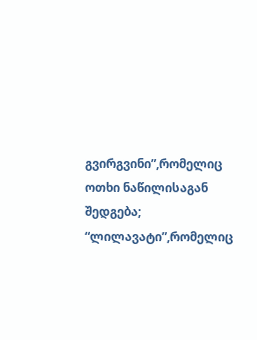გვირგვინი”,რომელიც ოთხი ნაწილისაგან შედგება; “ლილავატი”,რომელიც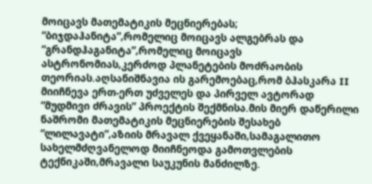მოიცავს მათემატიკის მეცნიერებას; “ბიჯდაჰანიტა”,რომელიც მოიცავს ალგებრას და “გრანდჰაგანიტა”,რომელიც მოიცავს ასტრონომიას,კერძოდ პლანეტების მოძრაობის თეორიას.აღსანიშნავია ის გარემოებაც,რომ ბჰასკარა II მიიჩნევა ერთ-ერთ უძველეს და პირველ ავტორად “მუდმივი ძრავის” პროექტის შექმნისა.მის მიერ დაწერილი ნაშრომი მათემატიკის მეცნიერების შესახებ “ლილავატი”,აზიის მრავალ ქვეყანაში,სამაგალითო სახელმძღვანელოდ მიიჩნეოდა გამოთვლების ტექნიკაში,მრავალი საუკუნის მანძილზე.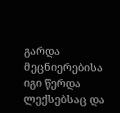გარდა მეცნიერებისა იგი წერდა ლექსებსაც და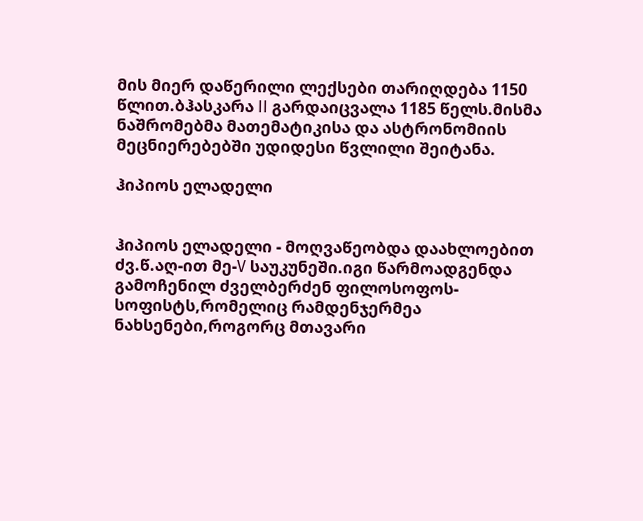მის მიერ დაწერილი ლექსები თარიღდება 1150 წლით.ბჰასკარა II გარდაიცვალა 1185 წელს.მისმა ნაშრომებმა მათემატიკისა და ასტრონომიის მეცნიერებებში უდიდესი წვლილი შეიტანა.

ჰიპიოს ელადელი


ჰიპიოს ელადელი - მოღვაწეობდა დაახლოებით ძვ.წ.აღ-ით მე-V საუკუნეში.იგი წარმოადგენდა გამოჩენილ ძველბერძენ ფილოსოფოს-სოფისტს,რომელიც რამდენჯერმეა ნახსენები,როგორც მთავარი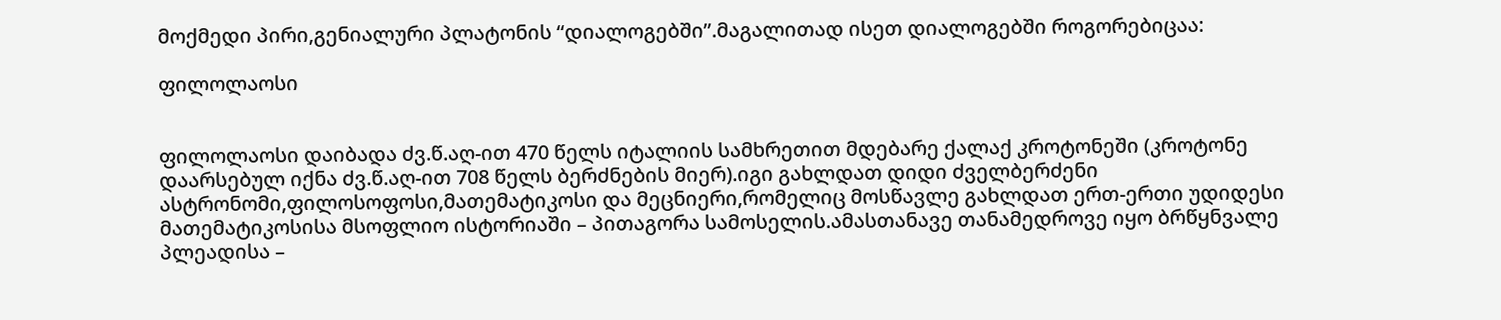მოქმედი პირი,გენიალური პლატონის “დიალოგებში”.მაგალითად ისეთ დიალოგებში როგორებიცაა:

ფილოლაოსი


ფილოლაოსი დაიბადა ძვ.წ.აღ-ით 470 წელს იტალიის სამხრეთით მდებარე ქალაქ კროტონეში (კროტონე დაარსებულ იქნა ძვ.წ.აღ-ით 708 წელს ბერძნების მიერ).იგი გახლდათ დიდი ძველბერძენი ასტრონომი,ფილოსოფოსი,მათემატიკოსი და მეცნიერი,რომელიც მოსწავლე გახლდათ ერთ-ერთი უდიდესი მათემატიკოსისა მსოფლიო ისტორიაში – პითაგორა სამოსელის.ამასთანავე თანამედროვე იყო ბრწყნვალე პლეადისა –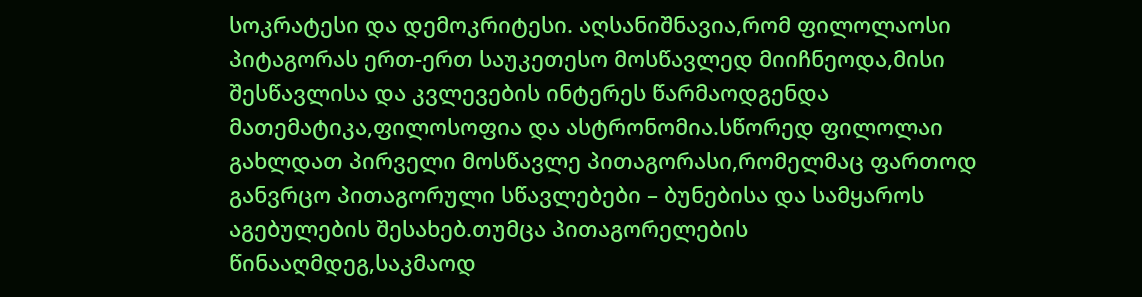სოკრატესი და დემოკრიტესი. აღსანიშნავია,რომ ფილოლაოსი პიტაგორას ერთ-ერთ საუკეთესო მოსწავლედ მიიჩნეოდა,მისი შესწავლისა და კვლევების ინტერეს წარმაოდგენდა მათემატიკა,ფილოსოფია და ასტრონომია.სწორედ ფილოლაი გახლდათ პირველი მოსწავლე პითაგორასი,რომელმაც ფართოდ განვრცო პითაგორული სწავლებები – ბუნებისა და სამყაროს აგებულების შესახებ.თუმცა პითაგორელების წინააღმდეგ,საკმაოდ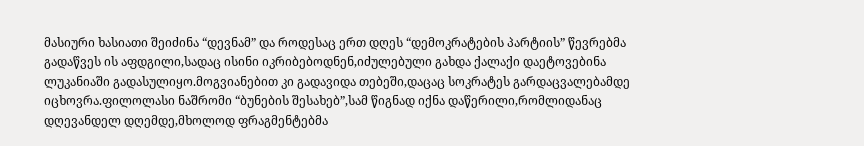მასიური ხასიათი შეიძინა “დევნამ” და როდესაც ერთ დღეს “დემოკრატების პარტიის” წევრებმა გადაწვეს ის აფდგილი,სადაც ისინი იკრიბებოდნენ,იძულებული გახდა ქალაქი დაეტოვებინა ლუკანიაში გადასულიყო.მოგვიანებით კი გადავიდა თებეში,დაცაც სოკრატეს გარდაცვალებამდე იცხოვრა.ფილოლასი ნაშრომი “ბუნების შესახებ”,სამ წიგნად იქნა დაწერილი,რომლიდანაც დღევანდელ დღემდე,მხოლოდ ფრაგმენტებმა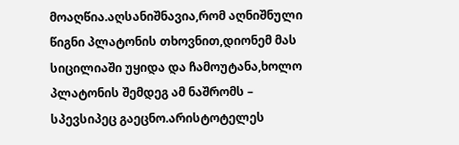მოაღწია.აღსანიშნავია,რომ აღნიშნული წიგნი პლატონის თხოვნით,დიონემ მას სიცილიაში უყიდა და ჩამოუტანა,ხოლო პლატონის შემდეგ ამ ნაშრომს – სპევსიპეც გაეცნო.არისტოტელეს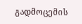გადმოცემის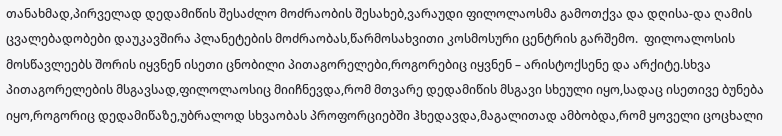თანახმად,პირველად დედამიწის შესაძლო მოძრაობის შესახებ,ვარაუდი ფილოლაოსმა გამოთქვა და დღისა-და ღამის ცვალებადობები დაუკავშირა პლანეტების მოძრაობას,წარმოსახვითი კოსმოსური ცენტრის გარშემო.  ფილოალოსის მოსწავლეებს შორის იყვნენ ისეთი ცნობილი პითაგორელები,როგორებიც იყვნენ – არისტოქსენე და არქიტე.სხვა პითაგორელების მსგავსად,ფილოლაოსიც მიიჩნევდა,რომ მთვარე დედამიწის მსგავი სხეული იყო,სადაც ისეთივე ბუნება იყო,როგორიც დედამიწაზე,უბრალოდ სხვაობას პროფორციებში ჰხედავდა,მაგალითად ამბობდა,რომ ყოველი ცოცხალი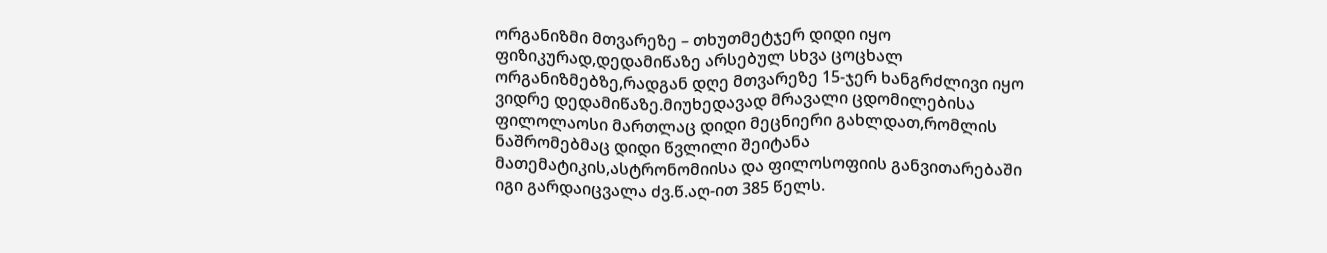ორგანიზმი მთვარეზე – თხუთმეტჯერ დიდი იყო ფიზიკურად,დედამიწაზე არსებულ სხვა ცოცხალ ორგანიზმებზე,რადგან დღე მთვარეზე 15-ჯერ ხანგრძლივი იყო ვიდრე დედამიწაზე.მიუხედავად მრავალი ცდომილებისა ფილოლაოსი მართლაც დიდი მეცნიერი გახლდათ,რომლის ნაშრომებმაც დიდი წვლილი შეიტანა მათემატიკის,ასტრონომიისა და ფილოსოფიის განვითარებაში იგი გარდაიცვალა ძვ.წ.აღ-ით 385 წელს.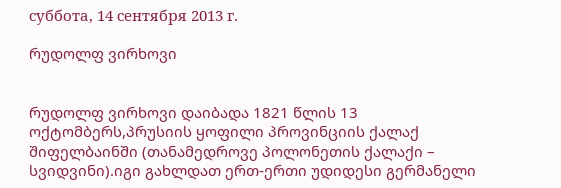суббота, 14 сентября 2013 г.

რუდოლფ ვირხოვი


რუდოლფ ვირხოვი დაიბადა 1821 წლის 13 ოქტომბერს,პრუსიის ყოფილი პროვინციის ქალაქ შიფელბაინში (თანამედროვე პოლონეთის ქალაქი – სვიდვინი).იგი გახლდათ ერთ-ერთი უდიდესი გერმანელი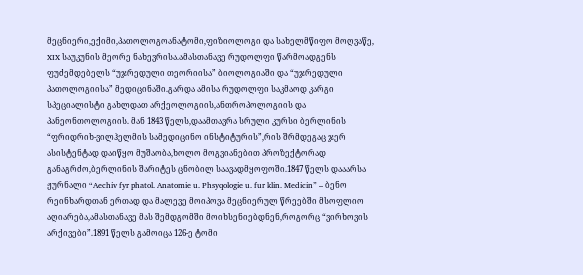მეცნიერი,ექიმი,პათოლოგოანატომი,ფიზიოლოგი და სახელმწიფო მოღვაწე, XIX საუკუნის მეორე ნახევრისა.ამასთანავე რუდოლფი წარმოადგენს ფუძემდებელს “უჯრედული თეორიისა” ბიოლოგიაში და “უჯრედული პათოლოგიისა” მედიცინაში.გარდა ამისა რუდოლფი საკმაოდ კარგი სპეციალისტი გახლდათ არქეოლოგიის,ანთროპოლოგიის და პანეონთოლოგიის. მან 1843 წელს,დაამთავრა სრული კურსი ბერლინის “ფრიდრიხ-ვილჰელმის სამედიცინო ინსტიტურის”,რის შრმდეგაც ჯერ ასისტენტად დაიწყო მუშაობა,ხოლო მოგვიანებით პროზექტორად განაგრძო,ბერლინის შარიტეს ცნობილ საავადმყოფოში.1847 წელს დააარსა ჟურნალი “Aechiv fyr phatol. Anatomie u. Phsyqologie u. fur klin. Medicin” – ბენო რეინხარდთან ერთად და მალევე მოიპოვა მეცნიერულ წრეებში მსოფლიო აღიარება,ამასთანავე მას შემდგომში მოიხსენიებდნენ,როგორც “ვირხოვის არქივები”.1891 წელს გამოიცა 126-ე ტომი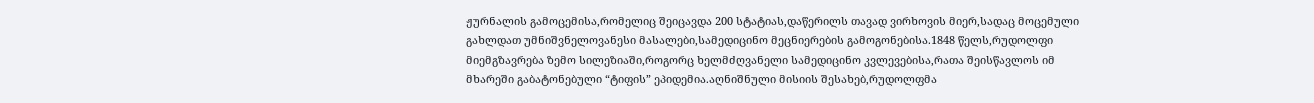ჟურნალის გამოცემისა,რომელიც შეიცავდა 200 სტატიას,დაწერილს თავად ვირხოვის მიერ,სადაც მოცემული გახლდათ უმნიშვნელოვანესი მასალები,სამედიცინო მეცნიერების გამოგონებისა.1848 წელს,რუდოლფი მიემგზავრება ზემო სილეზიაში,როგორც ხელმძღვანელი სამედიცინო კვლევებისა,რათა შეისწავლოს იმ მხარეში გაბატონებული “ტიფის” ეპიდემია.აღნიშნული მისიის შესახებ,რუდოლფმა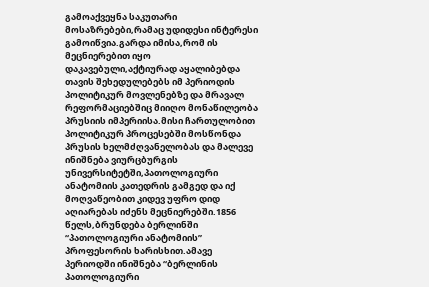გამოაქვეყნა საკუთარი მოსაზრებები,რამაც უდიდესი ინტერესი გამოიწვია.გარდა იმისა,რომ ის მეცნიერებით იყო დაკავებული,აქტიურად აყალიბებდა თავის შეხედულებებს იმ პერიოდის პოლიტიკურ მოვლენებზე და მრავალ რეფორმაციებშიც მიიღო მონაწილეობა პრუსიის იმპერიისა.მისი ჩართულობით პოლიტიკურ პროცესებში მოსწონდა პრუსის ხელმძღვანელობას და მალევე ინიშნება ვიურცბურგის უნივერსიტეტში,პათოლოგიური ანატომიის კათედრის გამგედ და იქ მოღვაწეობით კიდევ უფრო დიდ აღიარებას იძენს მეცნიერებში.1856 წელს,ბრუნდება ბერლინში “პათოლოგიური ანატომიის” პროფესორის ხარისხით.ამავე პერიოდში ინიშნება “ბერლინის პათოლოგიური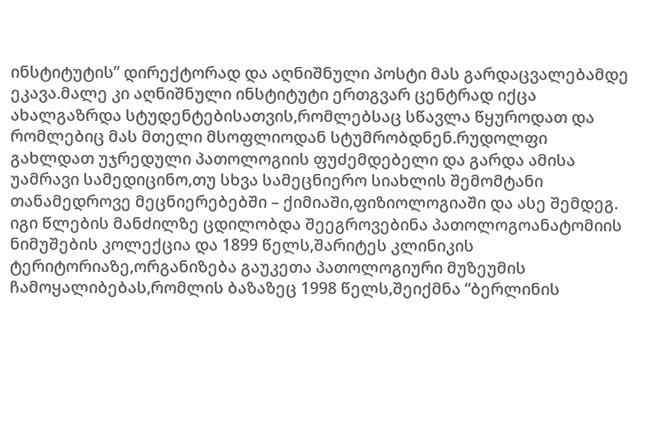ინსტიტუტის” დირექტორად და აღნიშნული პოსტი მას გარდაცვალებამდე ეკავა.მალე კი აღნიშნული ინსტიტუტი ერთგვარ ცენტრად იქცა ახალგაზრდა სტუდენტებისათვის,რომლებსაც სწავლა წყუროდათ და რომლებიც მას მთელი მსოფლიოდან სტუმრობდნენ.რუდოლფი გახლდათ უჯრედული პათოლოგიის ფუძემდებელი და გარდა ამისა უამრავი სამედიცინო,თუ სხვა სამეცნიერო სიახლის შემომტანი თანამედროვე მეცნიერებებში – ქიმიაში,ფიზიოლოგიაში და ასე შემდეგ.  იგი წლების მანძილზე ცდილობდა შეეგროვებინა პათოლოგოანატომიის ნიმუშების კოლექცია და 1899 წელს,შარიტეს კლინიკის ტერიტორიაზე,ორგანიზება გაუკეთა პათოლოგიური მუზეუმის ჩამოყალიბებას,რომლის ბაზაზეც 1998 წელს,შეიქმნა “ბერლინის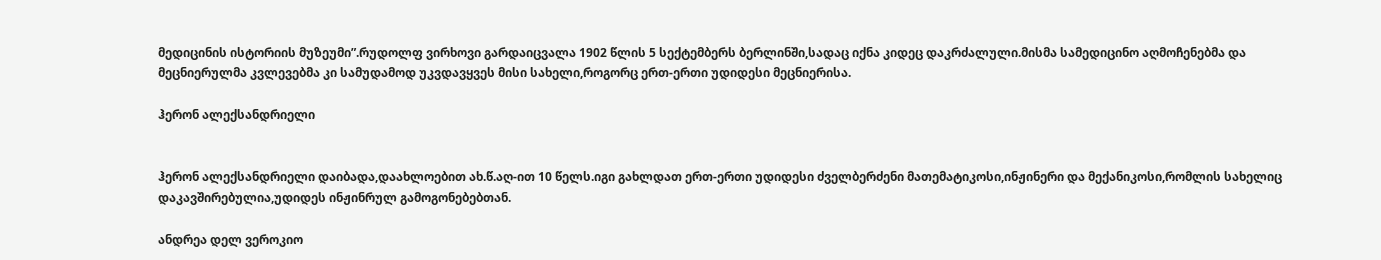მედიცინის ისტორიის მუზეუმი”.რუდოლფ ვირხოვი გარდაიცვალა 1902 წლის 5 სექტემბერს ბერლინში,სადაც იქნა კიდეც დაკრძალული.მისმა სამედიცინო აღმოჩენებმა და მეცნიერულმა კვლევებმა კი სამუდამოდ უკვდავყვეს მისი სახელი,როგორც ერთ-ერთი უდიდესი მეცნიერისა.

ჰერონ ალექსანდრიელი


ჰერონ ალექსანდრიელი დაიბადა,დაახლოებით ახ.წ.აღ-ით 10 წელს.იგი გახლდათ ერთ-ერთი უდიდესი ძველბერძენი მათემატიკოსი,ინჟინერი და მექანიკოსი,რომლის სახელიც დაკავშირებულია,უდიდეს ინჟინრულ გამოგონებებთან.

ანდრეა დელ ვეროკიო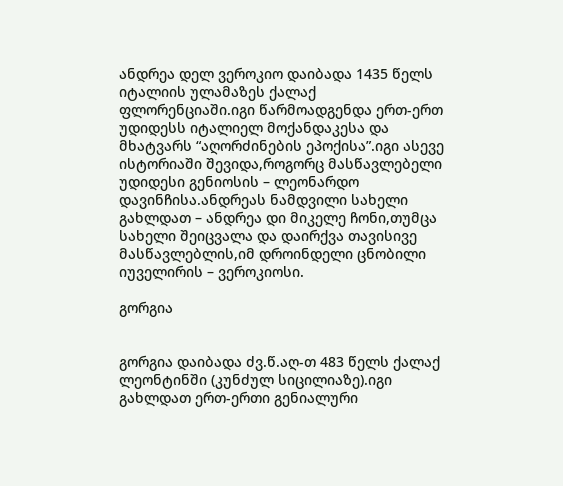ანდრეა დელ ვეროკიო დაიბადა 1435 წელს იტალიის ულამაზეს ქალაქ ფლორენციაში.იგი წარმოადგენდა ერთ-ერთ უდიდესს იტალიელ მოქანდაკესა და მხატვარს “აღორძინების ეპოქისა”.იგი ასევე ისტორიაში შევიდა,როგორც მასწავლებელი უდიდესი გენიოსის – ლეონარდო დავინჩისა.ანდრეას ნამდვილი სახელი გახლდათ – ანდრეა დი მიკელე ჩონი,თუმცა სახელი შეიცვალა და დაირქვა თავისივე მასწავლებლის,იმ დროინდელი ცნობილი იუველირის – ვეროკიოსი.

გორგია


გორგია დაიბადა ძვ.წ.აღ-თ 483 წელს ქალაქ ლეონტინში (კუნძულ სიცილიაზე).იგი გახლდათ ერთ-ერთი გენიალური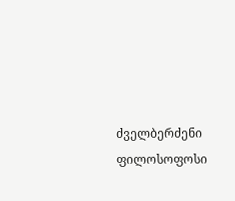ძველბერძენი ფილოსოფოსი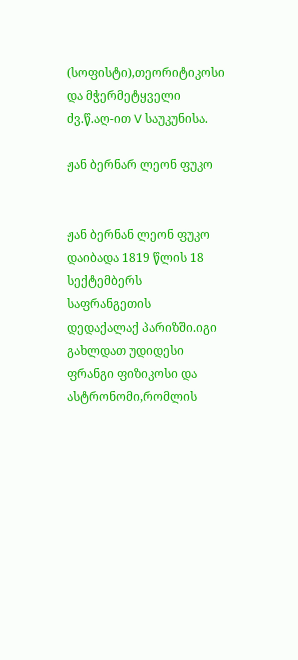(სოფისტი),თეორიტიკოსი და მჭერმეტყველი ძვ.წ.აღ-ით V საუკუნისა.

ჟან ბერნარ ლეონ ფუკო


ჟან ბერნან ლეონ ფუკო დაიბადა 1819 წლის 18 სექტემბერს საფრანგეთის დედაქალაქ პარიზში.იგი გახლდათ უდიდესი ფრანგი ფიზიკოსი და ასტრონომი,რომლის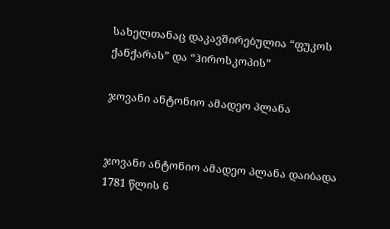სახელთანაც დაკავშირებულია “ფუკოს ქანქარას” და “ჰიროსკოპის”

ჯოვანი ანტონიო ამადეო პლანა


ჯოვანი ანტონიო ამადეო პლანა დაიბადა 1781 წლის 6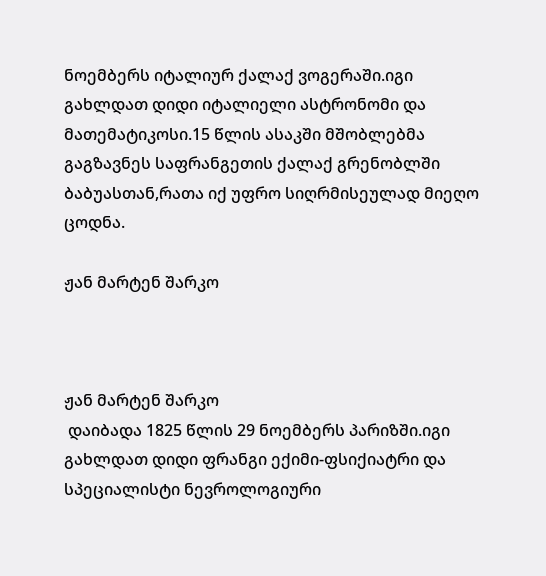ნოემბერს იტალიურ ქალაქ ვოგერაში.იგი გახლდათ დიდი იტალიელი ასტრონომი და მათემატიკოსი.15 წლის ასაკში მშობლებმა გაგზავნეს საფრანგეთის ქალაქ გრენობლში ბაბუასთან,რათა იქ უფრო სიღრმისეულად მიეღო ცოდნა.

ჟან მარტენ შარკო



ჟან მარტენ შარკო
 დაიბადა 1825 წლის 29 ნოემბერს პარიზში.იგი გახლდათ დიდი ფრანგი ექიმი-ფსიქიატრი და სპეციალისტი ნევროლოგიური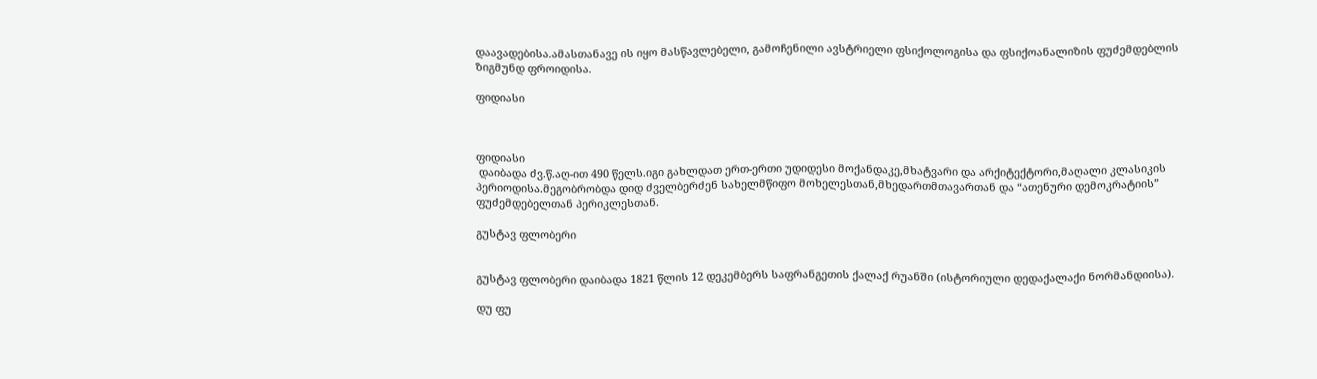დაავადებისა.ამასთანავე ის იყო მასწავლებელი, გამოჩენილი ავსტრიელი ფსიქოლოგისა და ფსიქოანალიზის ფუძემდებლის ზიგმუნდ ფროიდისა.

ფიდიასი



ფიდიასი
 დაიბადა ძვ.წ.აღ-ით 490 წელს.იგი გახლდათ ერთ-ერთი უდიდესი მოქანდაკე,მხატვარი და არქიტექტორი,მაღალი კლასიკის პერიოდისა.მეგობრობდა დიდ ძველბერძენ სახელმწიფო მოხელესთან,მხედართმთავართან და “ათენური დემოკრატიის” ფუძემდებელთან პერიკლესთან.

გუსტავ ფლობერი


გუსტავ ფლობერი დაიბადა 1821 წლის 12 დეკემბერს საფრანგეთის ქალაქ რუანში (ისტორიული დედაქალაქი ნორმანდიისა).

დუ ფუ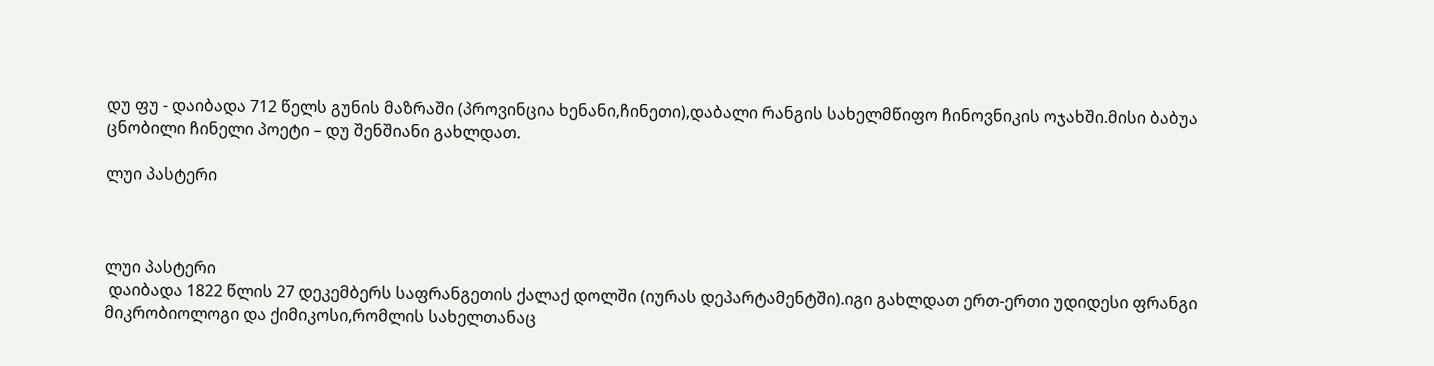დუ ფუ - დაიბადა 712 წელს გუნის მაზრაში (პროვინცია ხენანი,ჩინეთი),დაბალი რანგის სახელმწიფო ჩინოვნიკის ოჯახში.მისი ბაბუა ცნობილი ჩინელი პოეტი – დუ შენშიანი გახლდათ.

ლუი პასტერი



ლუი პასტერი
 დაიბადა 1822 წლის 27 დეკემბერს საფრანგეთის ქალაქ დოლში (იურას დეპარტამენტში).იგი გახლდათ ერთ-ერთი უდიდესი ფრანგი მიკრობიოლოგი და ქიმიკოსი,რომლის სახელთანაც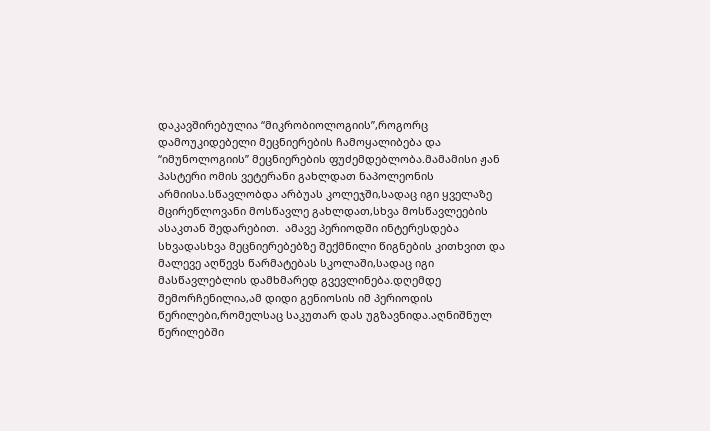დაკავშირებულია “მიკრობიოლოგიის”,როგორც დამოუკიდებელი მეცნიერების ჩამოყალიბება და “იმუნოლოგიის” მეცნიერების ფუძემდებლობა.მამამისი ჟან პასტერი ომის ვეტერანი გახლდათ ნაპოლეონის არმიისა.სწავლობდა არბუას კოლეჯში,სადაც იგი ყველაზე მცირეწლოვანი მოსწავლე გახლდათ,სხვა მოსწავლეების ასაკთან შედარებით.  ამავე პერიოდში ინტერესდება სხვადასხვა მეცნიერებებზე შექმნილი წიგნების კითხვით და მალევე აღწევს წარმატებას სკოლაში,სადაც იგი მასწავლებლის დამხმარედ გვევლინება.დღემდე შემორჩენილია,ამ დიდი გენიოსის იმ პერიოდის წერილები,რომელსაც საკუთარ დას უგზავნიდა.აღნიშნულ წერილებში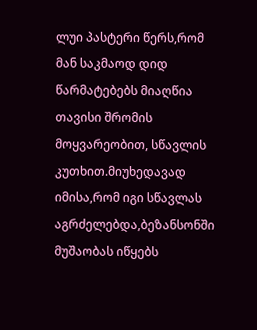ლუი პასტერი წერს,რომ მან საკმაოდ დიდ წარმატებებს მიაღწია თავისი შრომის მოყვარეობით, სწავლის კუთხით.მიუხედავად იმისა,რომ იგი სწავლას აგრძელებდა,ბეზანსონში მუშაობას იწყებს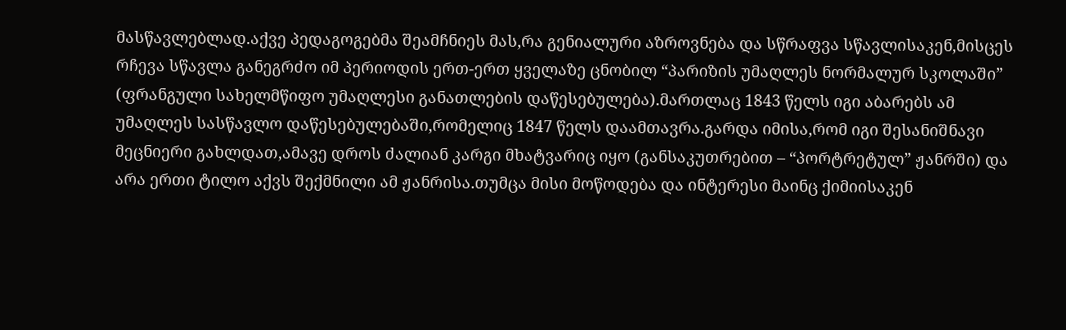მასწავლებლად.აქვე პედაგოგებმა შეამჩნიეს მას,რა გენიალური აზროვნება და სწრაფვა სწავლისაკენ,მისცეს რჩევა სწავლა განეგრძო იმ პერიოდის ერთ-ერთ ყველაზე ცნობილ “პარიზის უმაღლეს ნორმალურ სკოლაში” (ფრანგული სახელმწიფო უმაღლესი განათლების დაწესებულება).მართლაც 1843 წელს იგი აბარებს ამ უმაღლეს სასწავლო დაწესებულებაში,რომელიც 1847 წელს დაამთავრა.გარდა იმისა,რომ იგი შესანიშნავი მეცნიერი გახლდათ,ამავე დროს ძალიან კარგი მხატვარიც იყო (განსაკუთრებით – “პორტრეტულ” ჟანრში) და არა ერთი ტილო აქვს შექმნილი ამ ჟანრისა.თუმცა მისი მოწოდება და ინტერესი მაინც ქიმიისაკენ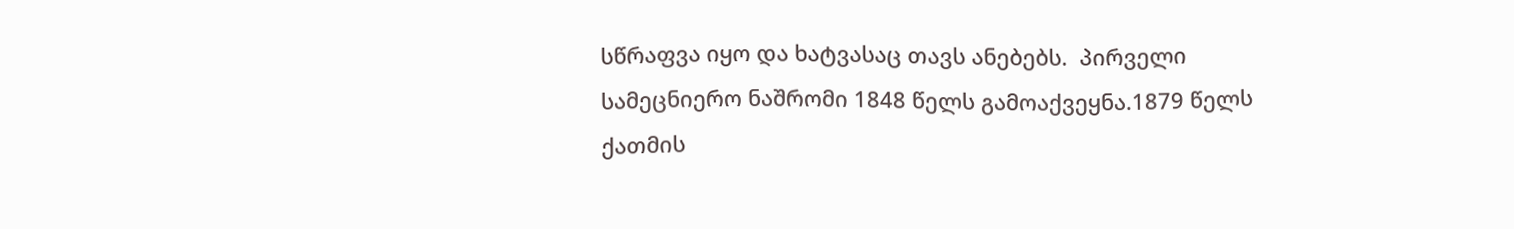სწრაფვა იყო და ხატვასაც თავს ანებებს.  პირველი სამეცნიერო ნაშრომი 1848 წელს გამოაქვეყნა.1879 წელს ქათმის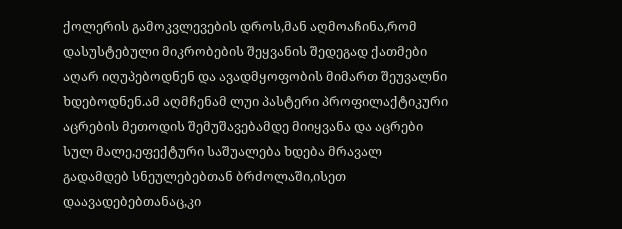ქოლერის გამოკვლევების დროს,მან აღმოაჩინა,რომ დასუსტებული მიკრობების შეყვანის შედეგად ქათმები აღარ იღუპებოდნენ და ავადმყოფობის მიმართ შეუვალნი ხდებოდნენ.ამ აღმჩენამ ლუი პასტერი პროფილაქტიკური აცრების მეთოდის შემუშავებამდე მიიყვანა და აცრები სულ მალე,ეფექტური საშუალება ხდება მრავალ გადამდებ სნეულებებთან ბრძოლაში,ისეთ დაავადებებთანაც,კი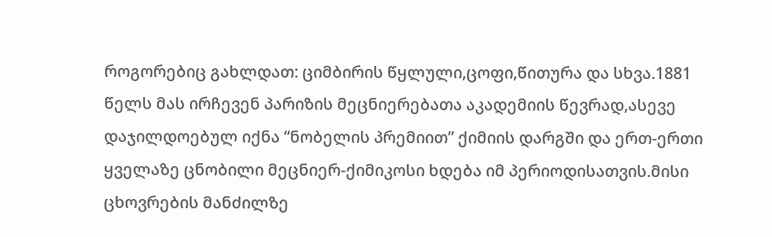როგორებიც გახლდათ: ციმბირის წყლული,ცოფი,წითურა და სხვა.1881 წელს მას ირჩევენ პარიზის მეცნიერებათა აკადემიის წევრად,ასევე დაჯილდოებულ იქნა “ნობელის პრემიით” ქიმიის დარგში და ერთ-ერთი ყველაზე ცნობილი მეცნიერ-ქიმიკოსი ხდება იმ პერიოდისათვის.მისი ცხოვრების მანძილზე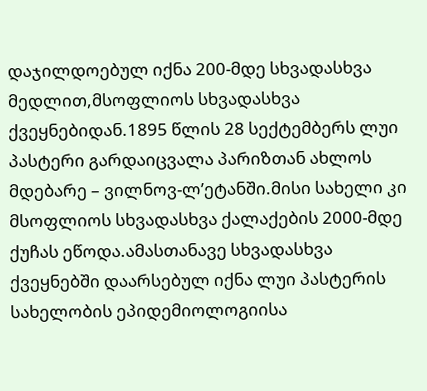დაჯილდოებულ იქნა 200-მდე სხვადასხვა მედლით,მსოფლიოს სხვადასხვა ქვეყნებიდან.1895 წლის 28 სექტემბერს ლუი პასტერი გარდაიცვალა პარიზთან ახლოს მდებარე – ვილნოვ-ლ’ეტანში.მისი სახელი კი მსოფლიოს სხვადასხვა ქალაქების 2000-მდე ქუჩას ეწოდა.ამასთანავე სხვადასხვა ქვეყნებში დაარსებულ იქნა ლუი პასტერის სახელობის ეპიდემიოლოგიისა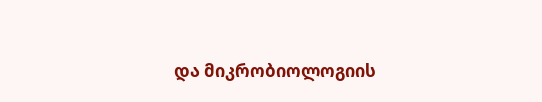და მიკრობიოლოგიის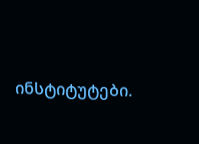ინსტიტუტები.